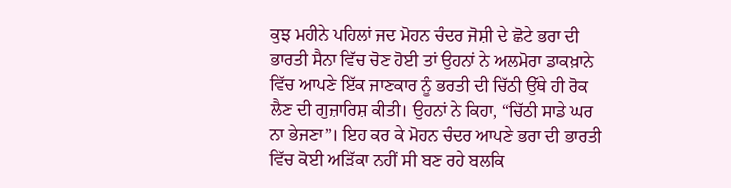ਕੁਝ ਮਹੀਨੇ ਪਹਿਲਾਂ ਜਦ ਮੋਹਨ ਚੰਦਰ ਜੋਸ਼ੀ ਦੇ ਛੋਟੇ ਭਰਾ ਦੀ ਭਾਰਤੀ ਸੈਨਾ ਵਿੱਚ ਚੋਣ ਹੋਈ ਤਾਂ ਉਹਨਾਂ ਨੇ ਅਲਮੋਰਾ ਡਾਕਖ਼ਾਨੇ ਵਿੱਚ ਆਪਣੇ ਇੱਕ ਜਾਣਕਾਰ ਨੂੰ ਭਰਤੀ ਦੀ ਚਿੱਠੀ ਉੱਥੇ ਹੀ ਰੋਕ ਲੈਣ ਦੀ ਗੁਜ਼ਾਰਿਸ਼ ਕੀਤੀ। ਉਹਨਾਂ ਨੇ ਕਿਹਾ, “ਚਿੱਠੀ ਸਾਡੇ ਘਰ ਨਾ ਭੇਜਣਾ”। ਇਹ ਕਰ ਕੇ ਮੋਹਨ ਚੰਦਰ ਆਪਣੇ ਭਰਾ ਦੀ ਭਾਰਤੀ ਵਿੱਚ ਕੋਈ ਅੜਿੱਕਾ ਨਹੀਂ ਸੀ ਬਣ ਰਹੇ ਬਲਕਿ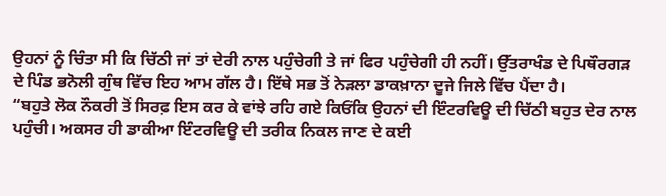ਉਹਨਾਂ ਨੂੰ ਚਿੰਤਾ ਸੀ ਕਿ ਚਿੱਠੀ ਜਾਂ ਤਾਂ ਦੇਰੀ ਨਾਲ ਪਹੁੰਚੇਗੀ ਤੇ ਜਾਂ ਫਿਰ ਪਹੁੰਚੇਗੀ ਹੀ ਨਹੀਂ। ਉੱਤਰਾਖੰਡ ਦੇ ਪਿਥੌਰਗੜ ਦੇ ਪਿੰਡ ਭਨੋਲੀ ਗੁੰਥ ਵਿੱਚ ਇਹ ਆਮ ਗੱਲ ਹੈ। ਇੱਥੇ ਸਭ ਤੋਂ ਨੇੜਲਾ ਡਾਕਖ਼ਾਨਾ ਦੂਜੇ ਜਿਲੇ ਵਿੱਚ ਪੈਂਦਾ ਹੈ।
“ਬਹੁਤੇ ਲੋਕ ਨੌਕਰੀ ਤੋਂ ਸਿਰਫ਼ ਇਸ ਕਰ ਕੇ ਵਾਂਝੇ ਰਹਿ ਗਏ ਕਿਓਂਕਿ ਉਹਨਾਂ ਦੀ ਇੰਟਰਵਿਊ ਦੀ ਚਿੱਠੀ ਬਹੁਤ ਦੇਰ ਨਾਲ ਪਹੁੰਚੀ। ਅਕਸਰ ਹੀ ਡਾਕੀਆ ਇੰਟਰਵਿਊ ਦੀ ਤਰੀਕ ਨਿਕਲ ਜਾਣ ਦੇ ਕਈ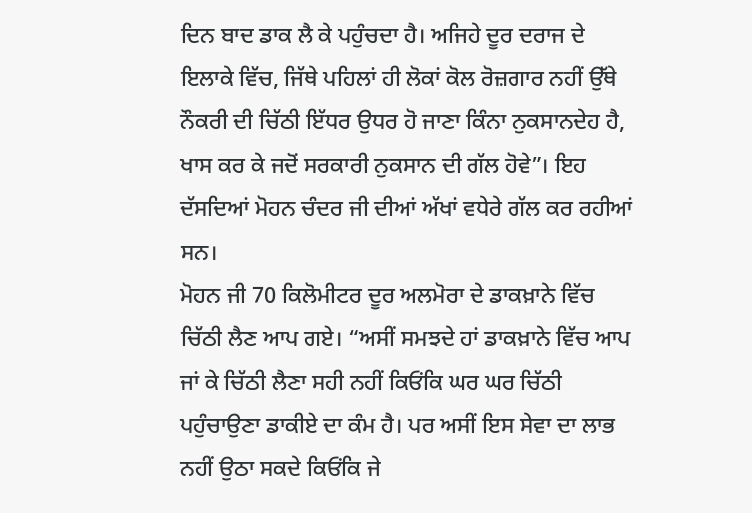ਦਿਨ ਬਾਦ ਡਾਕ ਲੈ ਕੇ ਪਹੁੰਚਦਾ ਹੈ। ਅਜਿਹੇ ਦੂਰ ਦਰਾਜ ਦੇ ਇਲਾਕੇ ਵਿੱਚ, ਜਿੱਥੇ ਪਹਿਲਾਂ ਹੀ ਲੋਕਾਂ ਕੋਲ ਰੋਜ਼ਗਾਰ ਨਹੀਂ ਉੱਥੇ ਨੌਕਰੀ ਦੀ ਚਿੱਠੀ ਇੱਧਰ ਉਧਰ ਹੋ ਜਾਣਾ ਕਿੰਨਾ ਨੁਕਸਾਨਦੇਹ ਹੈ, ਖਾਸ ਕਰ ਕੇ ਜਦੋਂ ਸਰਕਾਰੀ ਨੁਕਸਾਨ ਦੀ ਗੱਲ ਹੋਵੇ”। ਇਹ ਦੱਸਦਿਆਂ ਮੋਹਨ ਚੰਦਰ ਜੀ ਦੀਆਂ ਅੱਖਾਂ ਵਧੇਰੇ ਗੱਲ ਕਰ ਰਹੀਆਂ ਸਨ।
ਮੋਹਨ ਜੀ 70 ਕਿਲੋਮੀਟਰ ਦੂਰ ਅਲਮੋਰਾ ਦੇ ਡਾਕਖ਼ਾਨੇ ਵਿੱਚ ਚਿੱਠੀ ਲੈਣ ਆਪ ਗਏ। “ਅਸੀਂ ਸਮਝਦੇ ਹਾਂ ਡਾਕਖ਼ਾਨੇ ਵਿੱਚ ਆਪ ਜਾਂ ਕੇ ਚਿੱਠੀ ਲੈਣਾ ਸਹੀ ਨਹੀਂ ਕਿਓਂਕਿ ਘਰ ਘਰ ਚਿੱਠੀ ਪਹੁੰਚਾਉਣਾ ਡਾਕੀਏ ਦਾ ਕੰਮ ਹੈ। ਪਰ ਅਸੀਂ ਇਸ ਸੇਵਾ ਦਾ ਲਾਭ ਨਹੀਂ ਉਠਾ ਸਕਦੇ ਕਿਓਂਕਿ ਜੇ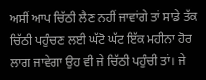ਅਸੀਂ ਆਪ ਚਿੱਠੀ ਲੈਣ ਨਹੀਂ ਜਾਵਾਂਗੇ ਤਾਂ ਸਾਡੇ ਤੱਕ ਚਿੱਠੀ ਪਹੁੰਚਣ ਲਈ ਘੱਟੋ ਘੱਟ ਇੱਕ ਮਹੀਨਾ ਹੋਰ ਲਾਗ ਜਾਵੇਗਾ ਉਹ ਵੀ ਜੇ ਚਿੱਠੀ ਪਹੁੰਚੀ ਤਾਂ। ਜੇ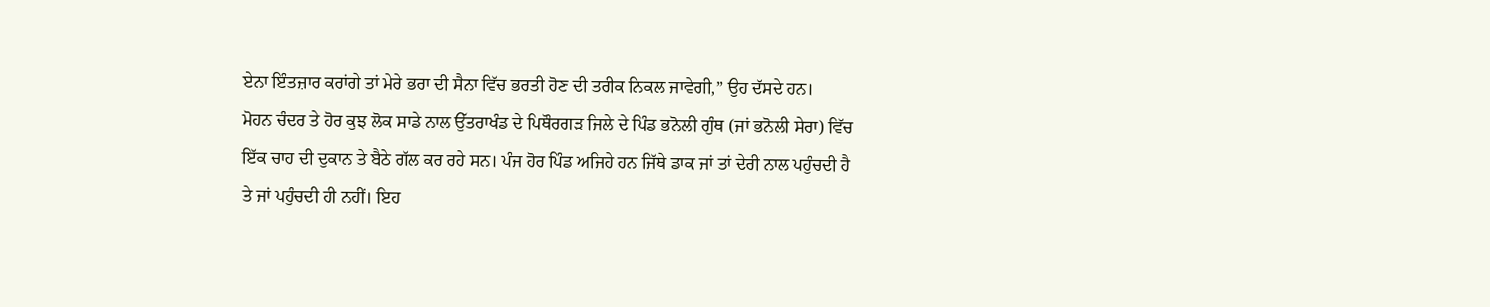ਏਨਾ ਇੰਤਜ਼ਾਰ ਕਰਾਂਗੇ ਤਾਂ ਮੇਰੇ ਭਰਾ ਦੀ ਸੈਨਾ ਵਿੱਚ ਭਰਤੀ ਹੋਣ ਦੀ ਤਰੀਕ ਨਿਕਲ ਜਾਵੇਗੀ,” ਉਹ ਦੱਸਦੇ ਹਨ।
ਮੋਹਨ ਚੰਦਰ ਤੇ ਹੋਰ ਕੁਝ ਲੋਕ ਸਾਡੇ ਨਾਲ ਉੱਤਰਾਖੰਡ ਦੇ ਪਿਥੌਰਗੜ ਜਿਲੇ ਦੇ ਪਿੰਡ ਭਨੋਲੀ ਗੁੰਥ (ਜਾਂ ਭਨੋਲੀ ਸੇਰਾ) ਵਿੱਚ ਇੱਕ ਚਾਹ ਦੀ ਦੁਕਾਨ ਤੇ ਬੈਠੇ ਗੱਲ ਕਰ ਰਹੇ ਸਨ। ਪੰਜ ਹੋਰ ਪਿੰਡ ਅਜਿਹੇ ਹਨ ਜਿੱਥੇ ਡਾਕ ਜਾਂ ਤਾਂ ਦੇਰੀ ਨਾਲ ਪਹੁੰਚਦੀ ਹੈ ਤੇ ਜਾਂ ਪਹੁੰਚਦੀ ਹੀ ਨਹੀਂ। ਇਹ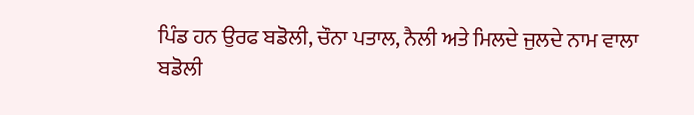ਪਿੰਡ ਹਨ ਉਰਫ ਬਡੋਲੀ, ਚੌਨਾ ਪਤਾਲ, ਨੈਲੀ ਅਤੇ ਮਿਲਦੇ ਜੁਲਦੇ ਨਾਮ ਵਾਲਾ ਬਡੋਲੀ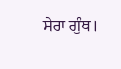ਸੇਰਾ ਗੁੰਥ।